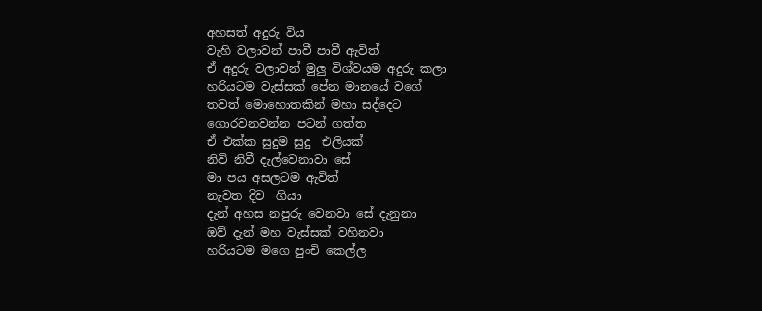අහසත් අදුරු විය
වැහි වලාවන් පාවී පාවී ඇවිත්
ඒ අදුරු වලාවන් මුලු විශ්වයම අදුරු කලා
හරියටම වැස්සක් පේන මානයේ වගේ
තවත් මොහොතකින් මහා සද්දෙට
ගොරවනවන්න පටන් ගත්ත
ඒ එක්ක සුදුම සුදු  එලියක්
නිවි නිවී දැල්වෙනාවා සේ
මා පය අසලටම ඇවිත්
නැවත දිව  ගියා
දැන් අහස නපුරු වෙනවා සේ දැනුනා
ඔව් දැන් මහ වැස්සක් වහිනවා
හරියටම මගෙ පුංචි කෙල්ල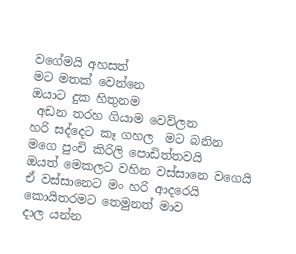වගේමයි අහසත්
මට මතක් වෙන්නෙ
ඔයාට දුක හිතුනම
 අඩන තරහ ගියාම වෙව්ලන
හරි සද්දෙට කෑ ගහල  මට බනින
මගෙ පුංචි කිරිලි පොඩිත්තවයි
ඔයත් මෙකලට වහින වස්සානෙ වගෙයි
ඒ වස්සානෙට මං හරි ආදරෙයි
කොයිතරමට තෙමුනත් මාව
දාල යන්න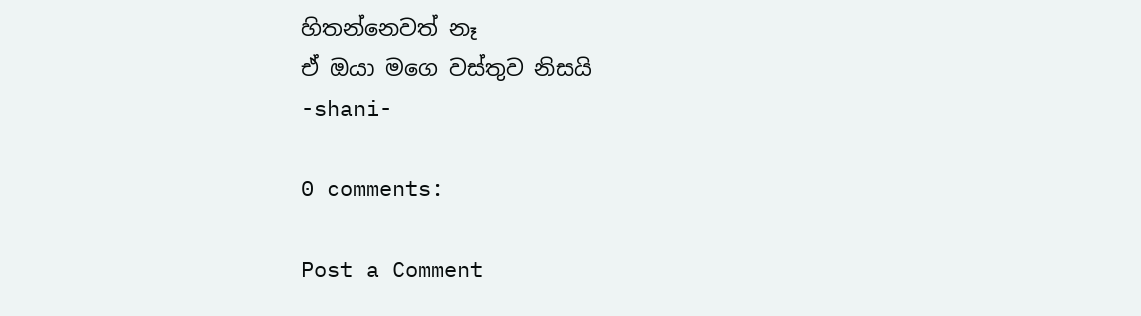හිතන්නෙවත් නෑ
ඒ ඔයා මගෙ වස්තුව නිසයි
-shani-

0 comments:

Post a Comment